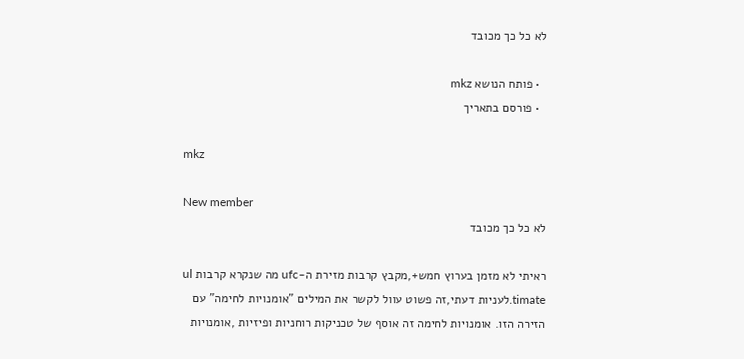לא כל כך מכובד

  • פותח הנושא mkz
  • פורסם בתאריך

mkz

New member
לא כל כך מכובד

ראיתי לא מזמן בערוץ חמש+,מקבץ קרבות מזירת ה-ufc מה שנקרא קרבות ul timate.לעניות דעתי,זה פשוט עוול לקשר את המילים "אומנויות לחימה" עם הזירה הזו. אומנויות לחימה זה אוסף של טכניקות רוחניות ופיזיות ,אומנויות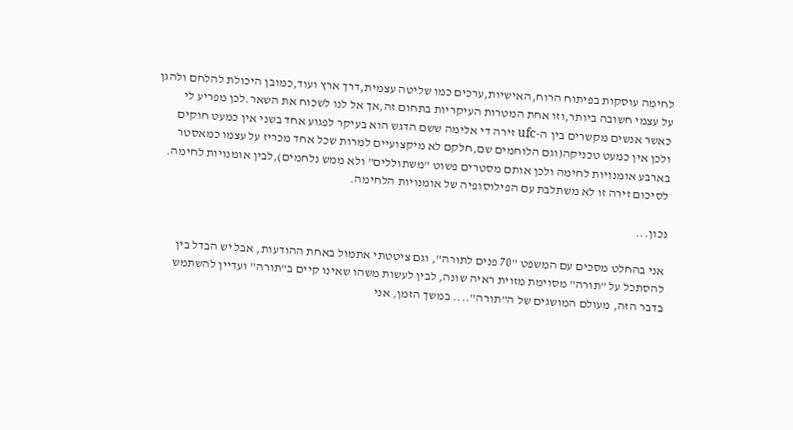לחימה עוסקות בפיתוח הרוח,האישיות,ערכים כמו שליטה עצמית,דרך ארץ ועוד,כמובן היכולת להלחם ולהגן על עצמי חשובה ביותר,וזו אחת המטרות העיקריות בתחום זה,אך אל לנו לשכוח את השאר.לכן מפריע לי כאשר אנשים מקשרים בין ה-ufc זירה די אלימה ששם הדגש הוא בעיקר לפגוע אחד בשני אין כמעט חוקים ולכן אין כמעט טכניקה(וגם הלוחמים שם,חלקם לא מיקצועיים למרות שכל אחד מכריז על עצמו כמאסטר בארבע אומנויות לחימה ולכן אותם מסטרים פשוט "משתוללים" ולא ממש נלחמים),לבין אומנויות לחימה. לסיכום זירה זו לא משתלבת עם הפילוסופיה של אומנויות הלחימה.

נכון...

אני בהחלט מסכים עם המשפט "70 פנים לתורה", וגם ציטטתי אתמול באחת ההודעות, אבל יש הבדל בין להסתכל על "תורה" מסוימת מזוית ראיה שונה, לבין לעשות משהו שאינו קיים ב"תורה" ועדיין להשתמש בדבר הזה, מעולם המושגים של ה"תורה".... במשך הזמן, אני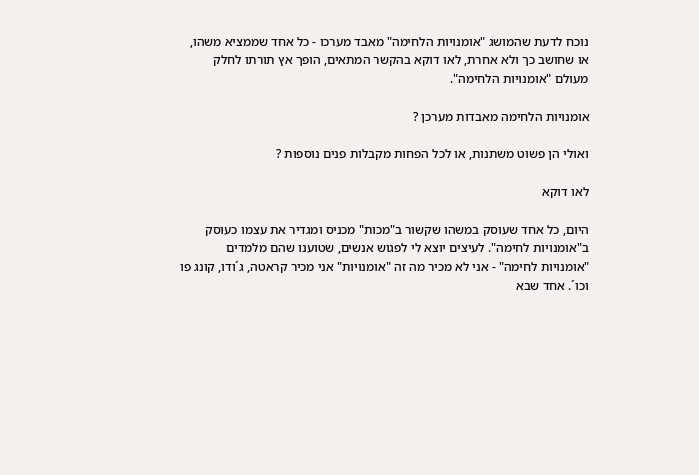נוכח לדעת שהמושג "אומנויות הלחימה" מאבד מערכו - כל אחד שממציא משהו, או שחושב כך ולא אחרת, לאו דוקא בהקשר המתאים, הופך אץ תורתו לחלק מעולם "אומנויות הלחימה".

אומנויות הלחימה מאבדות מערכן ?

ואולי הן פשוט משתנות, או לכל הפחות מקבלות פנים נוספות ?

לאו דוקא

היום, כל אחד שעוסק במשהו שקשור ב"מכות" מכניס ומגדיר את עצמו כעוסק ב"אומנויות לחימה". לעיצים יוצא לי לפגוש אנשים, שטוענו שהם מלמדים "אומנויות לחימה" - אני לא מכיר מה זה "אומנויות" אני מכיר קראטה, ג´ודו, קונג פו וכו´. אחד שבא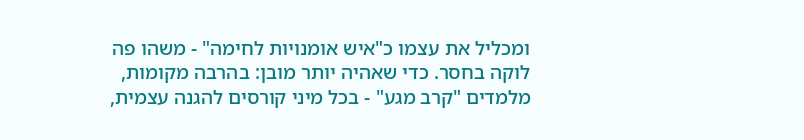ומכליל את עצמו כ"איש אומנויות לחימה" - משהו פה לוקה בחסר. כדי שאהיה יותר מובן: בהרבה מקומות, מלמדים "קרב מגע" - בכל מיני קורסים להגנה עצמית,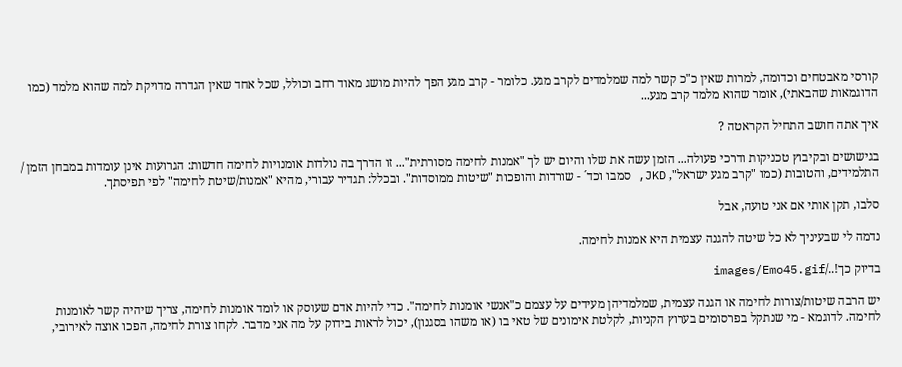קורסי מאבטחים וכדומה, למרות שאין כ"כ קשר למה שמלמדים לקרב מגע. כלומר - קרב מגע הפך להיות מושג מאוד רחב וכולל, שכל אחד שאין הגדרה מדויקת למה שהוא מלמד (כמו הדוגמאות שהבאתי), אומר שהוא מלמד קרב מגע...

איך אתה חושב התחיל הקראטה ?

בגישושים ובקיבוץ טכניקות ודרכי פעולה... הזמן עשה את שלו והיום יש לך "אמנות לחימה מסורתית"... זו הדרך בה נולדות אומנויות לחימה חדשות: הגרועות אינן עומדות במבחן הזמן / התלמידים, והטובות (כמו "קרב מגע ישראל", JKD, סמבו וכד´ - שורדות והופכות "שיטות ממוסדות". ובכלל: תגדיר עבורי, מהיא "אמנות/שיטת לחימה" לפי תפיסתך.

סלבו, תקן אותי אם אני טועה, אבל

נדמה לי שבעיניך לא כל שיטה להגנה עצמית היא אמנות לחימה.

בדיוק כך!../images/Emo45.gif

יש הרבה שיטות/צורות לחימה או הגנה עצמית, שמלמדיהן מעידים על עצמם כ"אנשי אומנות לחימה". כדי להיות אדם שעוסק או לומד אומנות לחימה, צריך שיהיה קשר לאומנות לחימה. לדוגמא - מי שנתקל בפרסומים בערוץ הקניות, לקלטת אימונים של טאי בו (או משהו בסגנון), יכול לראות בידוק על מה אני מדבר. לקחו צורת לחימה, הפכו אוצה לאירובי,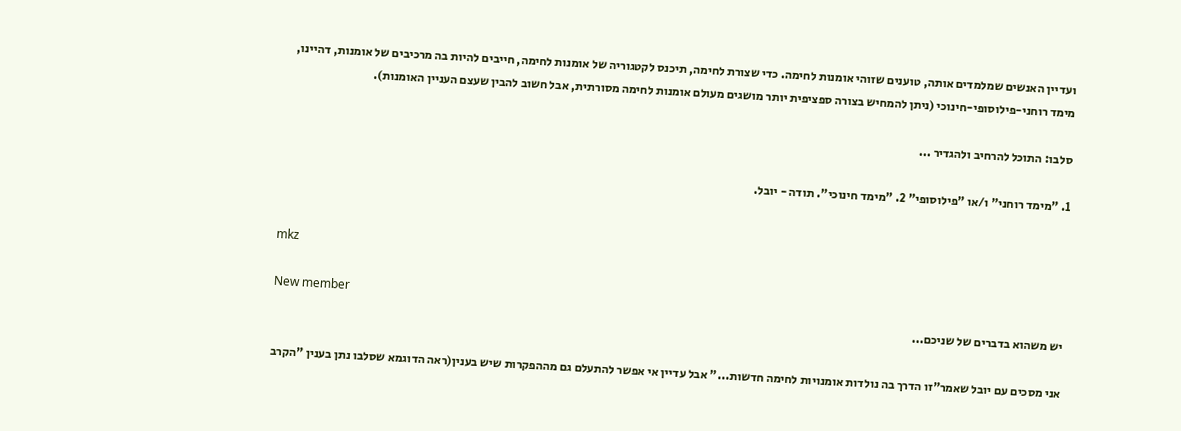ועדיין האנשים שמלמדים אותה, טוענים שזוהי אומנות לחימה. כדי שצורת לחימה, תיכנס לקטגוריה של אומנות לחימה, חייבים להיות בה מרכיבים של אומנות, דהיינו, מימד רוחני-פילוסופי-חינוכי (ניתן להמחיש בצורה ספציפית יותר מושגים מעולם אומנות לחימה מסורתית, אבל חשוב להבין שעצם העניין האומנות).

סלבו: התוכל להרחיב ולהגדיר ...

1. "מימד רוחני" ו/או "פילוסופי" 2. "מימד חינוכי". תודה - יובל.


mkz

New member
יש משהוא בדברים של שניכם...

אני מסכים עם יובל שאמר"זו הדרך בה נולדות אומנויות לחימה חדשות..." אבל עדיין אי אפשר להתעלם גם מההפקרות שיש בענין(ראה הדוגמא שסלבו נתן בענין "הקרב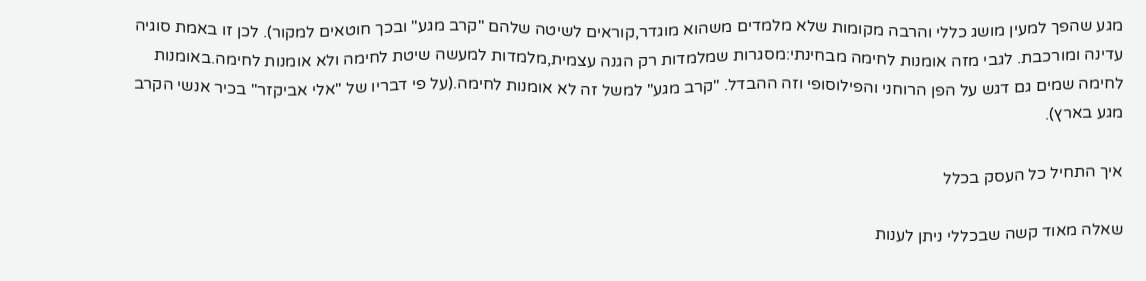מגע שהפך למעין מושג כללי והרבה מקומות שלא מלמדים משהוא מוגדר,קוראים לשיטה שלהם "קרב מגע" ובכך חוטאים למקור). לכן זו באמת סוגיה עדינה ומורכבת. לגבי מזה אומנות לחימה מבחינתי:מסגרות שמלמדות רק הגנה עצמית,מלמדות למעשה שיטת לחימה ולא אומנות לחימה.באומנות לחימה שמים גם דגש על הפן הרוחני והפילוסופי וזה ההבדל. "קרב מגע" למשל זה לא אומנות לחימה.(על פי דבריו של "אלי אביקזר" בכיר אנשי הקרב מגע בארץ).

איך התחיל כל העסק בכלל

שאלה מאוד קשה שבכללי ניתן לענות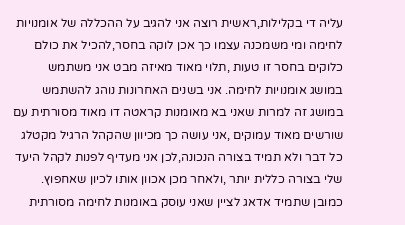עליה די בקלילות,ראשית רוצה אני להגיב על ההכללה של אומנויות לחימה ומי משמכנה עצמו כך אכן לוקה בחסר,להכיל את כולם כלוקים בחסר זו טעות ,תלוי מאוד מאיזה מבט אני משתמש במושג אומנויות לחימה. אני בשנים האחרונות נוהג להשתמש במושג זה למרות שאני בא מאומנות קראטה דו מאוד מסורתית עם שורשים מאוד עמוקים ,אני עושה כך מכיוון שהקהל הרגיל מקטלג כל דבר ולא תמיד בצורה הנכונה,לכן אני מעדיף לפנות לקהל היעד שלי בצורה כללית יותר ,ולאחר מכן אכוון אותו לכיון שאחפוץ. כמובן שתמיד אדאג לציין שאני עוסק באומנות לחימה מסורתית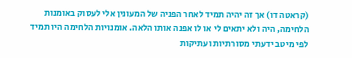(קראטה דו) אך זה יהיה תמיד לאחר הפניה של המעונין אלי לעסוק באומנות הלחימה, היה ולא יתאים לי או לו אפנה אותו הלאה. אומנויות הלחימה היו תמיד לפי מיטב ידעתי מסורתיות ועתיקות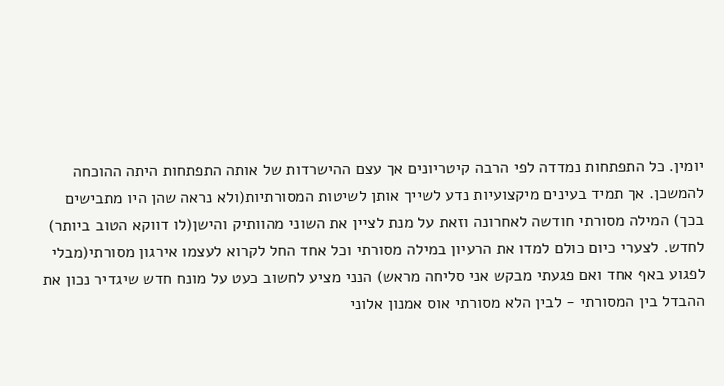יומין. כל התפתחות נמדדה לפי הרבה קיטריונים אך עצם ההישרדות של אותה התפתחות היתה ההוכחה להמשכן. אך תמיד בעינים מיקצועיות נדע לשייך אותן לשיטות המסורתיות(ולא נראה שהן היו מתבישים בכך) המילה מסורתי חודשה לאחרונה וזאת על מנת לציין את השוני מהוותיק והישן(לו דווקא הטוב ביותר) לחדש. לצערי כיום כולם למדו את הרעיון במילה מסורתי וכל אחד החל לקרוא לעצמו אירגון מסורתי(מבלי לפגוע באף אחד ואם פגעתי מבקש אני סליחה מראש) הנני מציע לחשוב כעט על מונח חדש שיגדיר נכון את ההבדל בין המסורתי - לבין הלא מסורתי אוס אמנון אלוני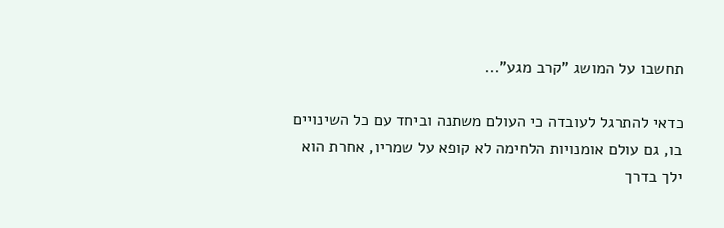תחשבו על המושג "קרב מגע"...

כדאי להתרגל לעובדה כי העולם משתנה וביחד עם כל השינויים בו, גם עולם אומנויות הלחימה לא קופא על שמריו, אחרת הוא ילך בדרך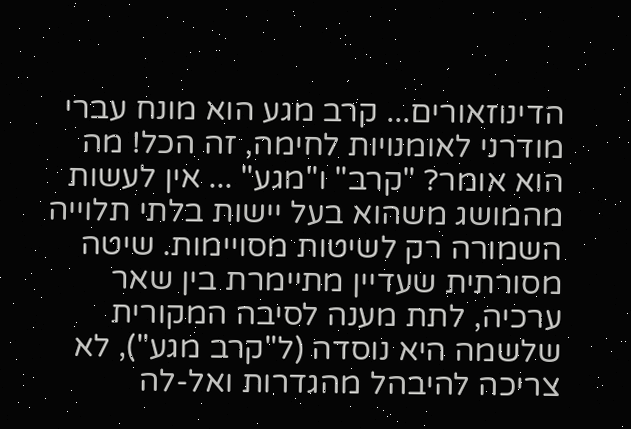הדינוזאורים... קרב מגע הוא מונח עברי מודרני לאומנויות לחימה, זה הכל! מה הוא אומר? "קרב" ו"מגע" ... אין לעשות מהמושג משהוא בעל יישות בלתי תלוייה השמורה רק לשיטות מסויימות. שיטה מסורתית שעדיין מתיימרת בין שאר ערכיה, לתת מענה לסיבה המקורית שלשמה היא נוסדה (ל"קרב מגע"), לא צריכה להיבהל מהגדרות ואל-לה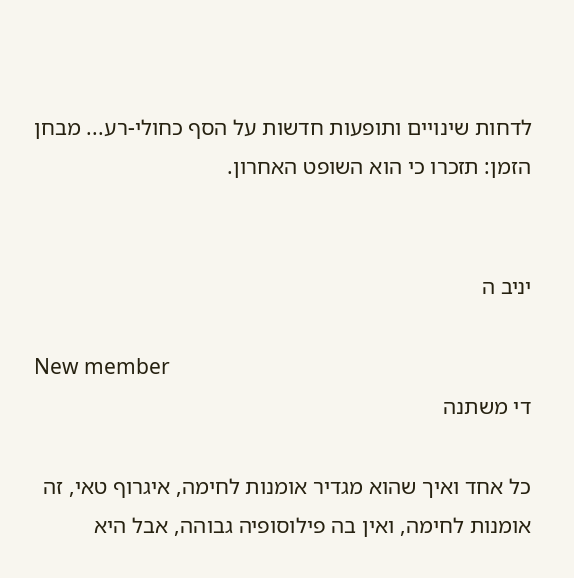לדחות שינויים ותופעות חדשות על הסף כחולי-רע... מבחן הזמן: תזכרו כי הוא השופט האחרון.


יניב ה

New member
די משתנה

כל אחד ואיך שהוא מגדיר אומנות לחימה, איגרוף טאי, זה אומנות לחימה, ואין בה פילוסופיה גבוהה, אבל היא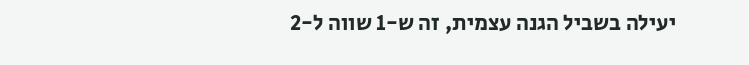יעילה בשביל הגנה עצמית, זה ש-1 שווה ל-2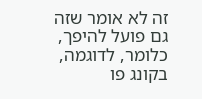זה לא אומר שזה גם פועל להיפך, כלומר, לדוגמה, בקונג פו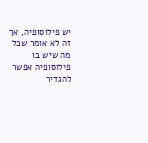יש פילוסופיה, אך זה לא אומר שכל מה שיש בו פילוסופיה אפשר להגדיר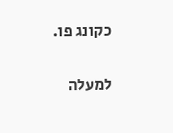כקונג פו.

למעלה